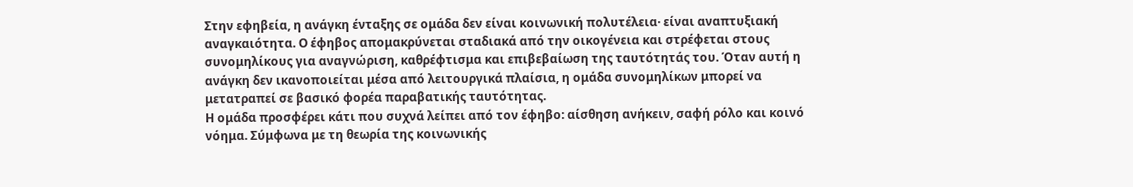Στην εφηβεία, η ανάγκη ένταξης σε ομάδα δεν είναι κοινωνική πολυτέλεια· είναι αναπτυξιακή αναγκαιότητα. Ο έφηβος απομακρύνεται σταδιακά από την οικογένεια και στρέφεται στους συνομηλίκους για αναγνώριση, καθρέφτισμα και επιβεβαίωση της ταυτότητάς του. Όταν αυτή η ανάγκη δεν ικανοποιείται μέσα από λειτουργικά πλαίσια, η ομάδα συνομηλίκων μπορεί να μετατραπεί σε βασικό φορέα παραβατικής ταυτότητας.
Η ομάδα προσφέρει κάτι που συχνά λείπει από τον έφηβο: αίσθηση ανήκειν, σαφή ρόλο και κοινό νόημα. Σύμφωνα με τη θεωρία της κοινωνικής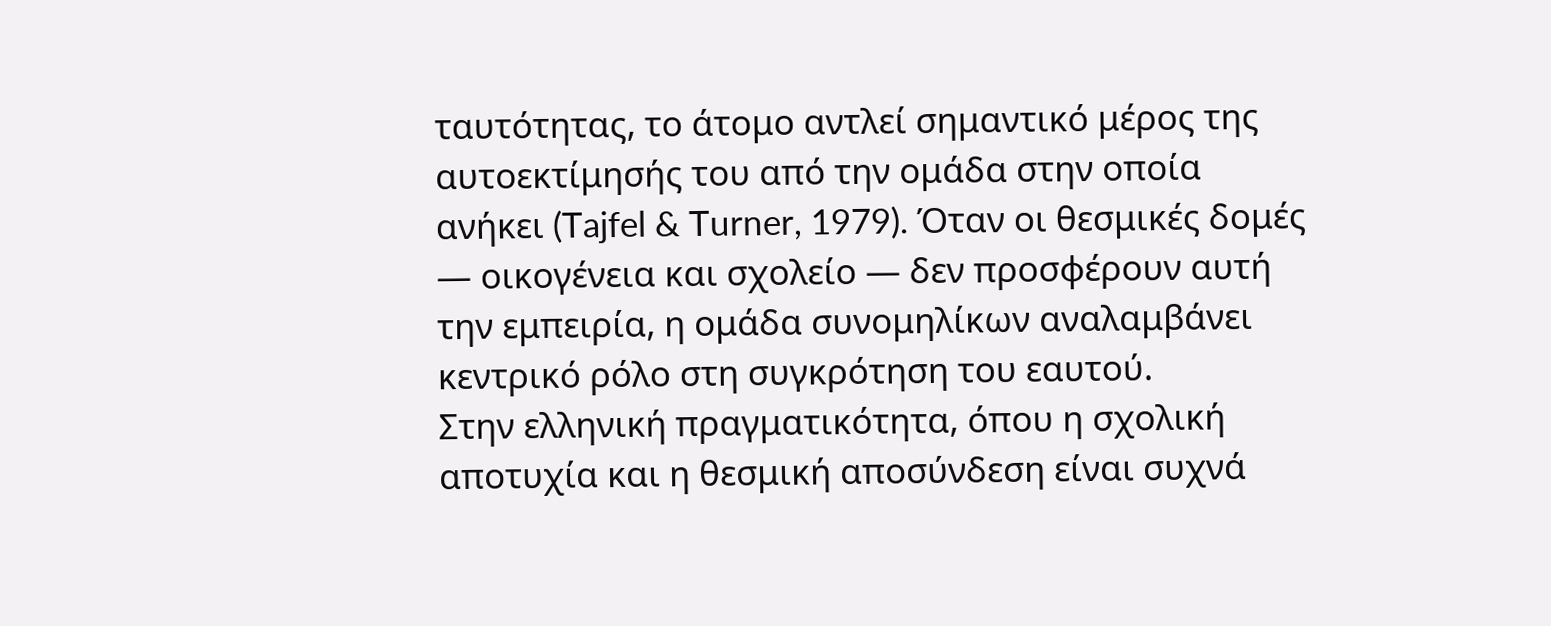ταυτότητας, το άτομο αντλεί σημαντικό μέρος της αυτοεκτίμησής του από την ομάδα στην οποία ανήκει (Tajfel & Turner, 1979). Όταν οι θεσμικές δομές — οικογένεια και σχολείο — δεν προσφέρουν αυτή την εμπειρία, η ομάδα συνομηλίκων αναλαμβάνει κεντρικό ρόλο στη συγκρότηση του εαυτού.
Στην ελληνική πραγματικότητα, όπου η σχολική αποτυχία και η θεσμική αποσύνδεση είναι συχνά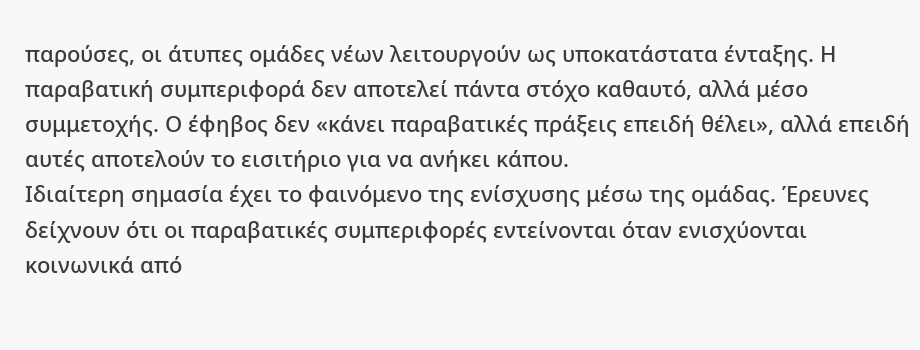παρούσες, οι άτυπες ομάδες νέων λειτουργούν ως υποκατάστατα ένταξης. Η παραβατική συμπεριφορά δεν αποτελεί πάντα στόχο καθαυτό, αλλά μέσο συμμετοχής. Ο έφηβος δεν «κάνει παραβατικές πράξεις επειδή θέλει», αλλά επειδή αυτές αποτελούν το εισιτήριο για να ανήκει κάπου.
Ιδιαίτερη σημασία έχει το φαινόμενο της ενίσχυσης μέσω της ομάδας. Έρευνες δείχνουν ότι οι παραβατικές συμπεριφορές εντείνονται όταν ενισχύονται κοινωνικά από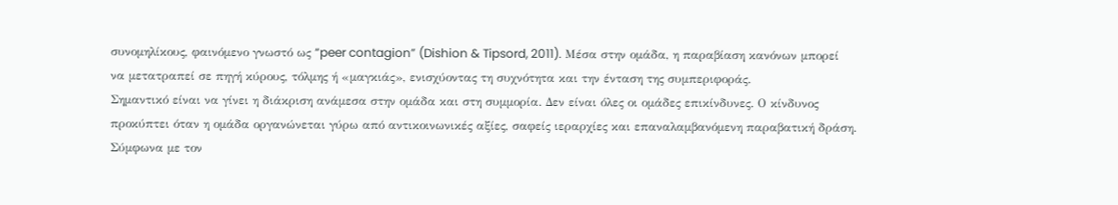συνομηλίκους, φαινόμενο γνωστό ως “peer contagion” (Dishion & Tipsord, 2011). Μέσα στην ομάδα, η παραβίαση κανόνων μπορεί να μετατραπεί σε πηγή κύρους, τόλμης ή «μαγκιάς», ενισχύοντας τη συχνότητα και την ένταση της συμπεριφοράς.
Σημαντικό είναι να γίνει η διάκριση ανάμεσα στην ομάδα και στη συμμορία. Δεν είναι όλες οι ομάδες επικίνδυνες. Ο κίνδυνος προκύπτει όταν η ομάδα οργανώνεται γύρω από αντικοινωνικές αξίες, σαφείς ιεραρχίες και επαναλαμβανόμενη παραβατική δράση. Σύμφωνα με τον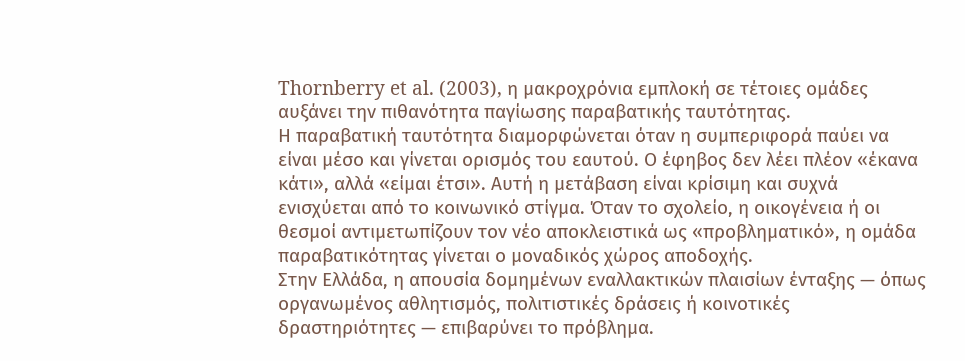Thornberry et al. (2003), η μακροχρόνια εμπλοκή σε τέτοιες ομάδες αυξάνει την πιθανότητα παγίωσης παραβατικής ταυτότητας.
Η παραβατική ταυτότητα διαμορφώνεται όταν η συμπεριφορά παύει να είναι μέσο και γίνεται ορισμός του εαυτού. Ο έφηβος δεν λέει πλέον «έκανα κάτι», αλλά «είμαι έτσι». Αυτή η μετάβαση είναι κρίσιμη και συχνά ενισχύεται από το κοινωνικό στίγμα. Όταν το σχολείο, η οικογένεια ή οι θεσμοί αντιμετωπίζουν τον νέο αποκλειστικά ως «προβληματικό», η ομάδα παραβατικότητας γίνεται ο μοναδικός χώρος αποδοχής.
Στην Ελλάδα, η απουσία δομημένων εναλλακτικών πλαισίων ένταξης — όπως οργανωμένος αθλητισμός, πολιτιστικές δράσεις ή κοινοτικές δραστηριότητες — επιβαρύνει το πρόβλημα.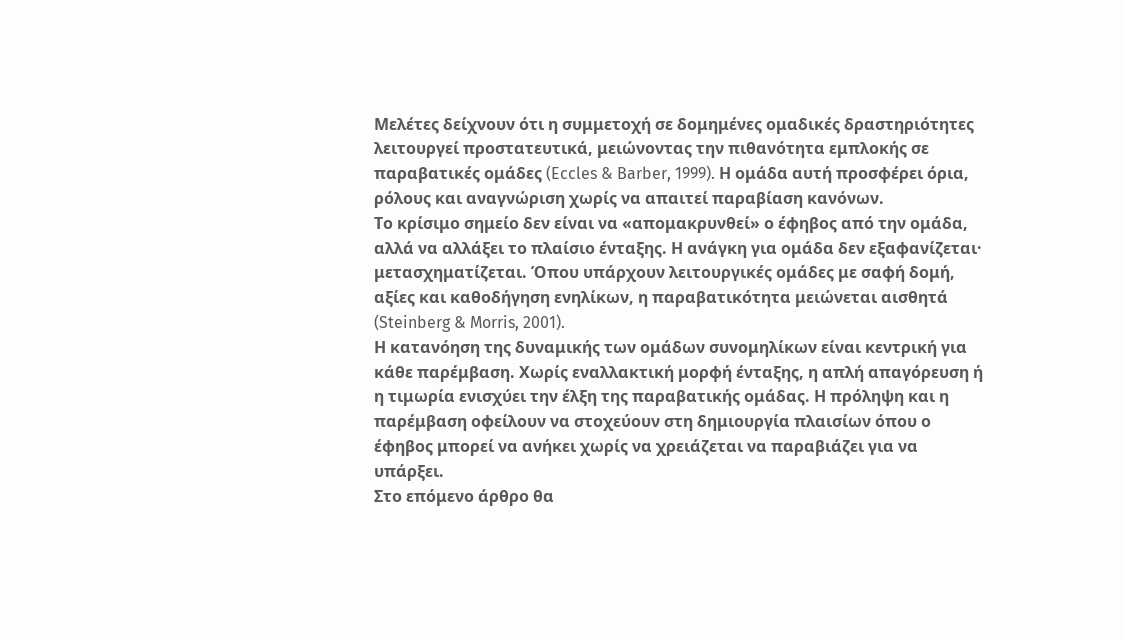Μελέτες δείχνουν ότι η συμμετοχή σε δομημένες ομαδικές δραστηριότητες λειτουργεί προστατευτικά, μειώνοντας την πιθανότητα εμπλοκής σε παραβατικές ομάδες (Eccles & Barber, 1999). Η ομάδα αυτή προσφέρει όρια, ρόλους και αναγνώριση χωρίς να απαιτεί παραβίαση κανόνων.
Το κρίσιμο σημείο δεν είναι να «απομακρυνθεί» ο έφηβος από την ομάδα, αλλά να αλλάξει το πλαίσιο ένταξης. Η ανάγκη για ομάδα δεν εξαφανίζεται· μετασχηματίζεται. Όπου υπάρχουν λειτουργικές ομάδες με σαφή δομή, αξίες και καθοδήγηση ενηλίκων, η παραβατικότητα μειώνεται αισθητά (Steinberg & Morris, 2001).
Η κατανόηση της δυναμικής των ομάδων συνομηλίκων είναι κεντρική για κάθε παρέμβαση. Χωρίς εναλλακτική μορφή ένταξης, η απλή απαγόρευση ή η τιμωρία ενισχύει την έλξη της παραβατικής ομάδας. Η πρόληψη και η παρέμβαση οφείλουν να στοχεύουν στη δημιουργία πλαισίων όπου ο έφηβος μπορεί να ανήκει χωρίς να χρειάζεται να παραβιάζει για να υπάρξει.
Στο επόμενο άρθρο θα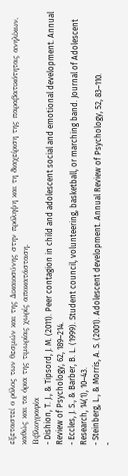εξεταστεί ο ρόλος των θεσμών και της Δικαιοσύνης στην πρόληψη και τη διαχείριση της παραβατικότητας ανηλίκων, καθώς και τα όρια της τιμωρίας χωρίς αποκατάσταση.
Βιβλιογραφία
- Dishion, T. J., & Tipsord, J. M. (2011). Peer contagion in child and adolescent social and emotional development. Annual Review of Psychology, 62, 189–214.
- Eccles, J. S., & Barber, B. L. (1999). Student council, volunteering, basketball, or marching band. Journal of Adolescent Research, 14(1), 10–43.
- Steinberg, L., & Morris, A. S. (2001). Adolescent development. Annual Review of Psychology, 52, 83–110.
-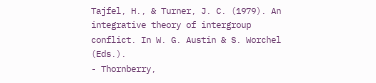Tajfel, H., & Turner, J. C. (1979). An integrative theory of intergroup conflict. In W. G. Austin & S. Worchel (Eds.).
- Thornberry,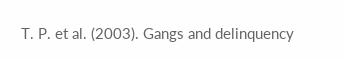T. P. et al. (2003). Gangs and delinquency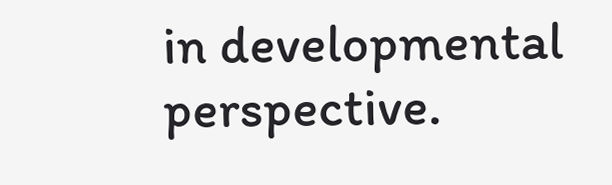in developmental perspective.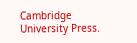Cambridge University Press.